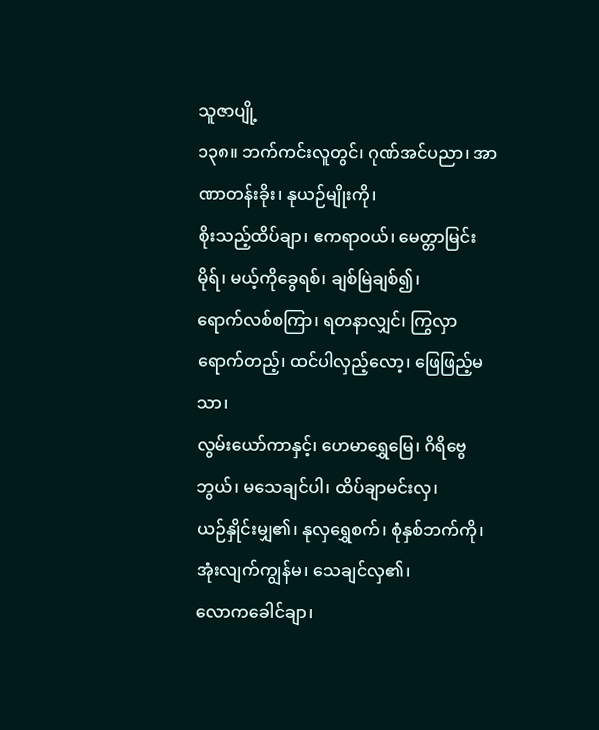သူဇာပျို့
၁၃၈။ ဘက်ကင်းလူတွင်၊ ဂုဏ်အင်ပညာ၊ အာဏာတန်းခိုး၊ နုယဉ်မျိုးကို၊
စိုးသည့်ထိပ်ချာ၊ ဧကရာဝယ်၊ မေတ္တာမြင်းမိုရ်၊ မယ့်ကိုခွေရစ်၊ ချစ်မြဲချစ်၍၊
ရောက်လစ်စကြာ၊ ရတနာလျှင်၊ ကြွလှာရောက်တည့်၊ ထင်ပါလှည့်လော့၊ ဖြေဖြည့်မသာ၊
လွမ်းယော်ကာနှင့်၊ ဟေမာရွှေမြေ၊ ဂိရိဗွေဘွယ်၊ မသေချင်ပါ၊ ထိပ်ချာမင်းလှ၊
ယဉ်နှိုင်းမျှ၏၊ နုလှရွှေစက်၊ စုံနှစ်ဘက်ကို၊ အုံးလျက်ကျွန်မ၊ သေချင်လှ၏၊
လောကခေါင်ချာ၊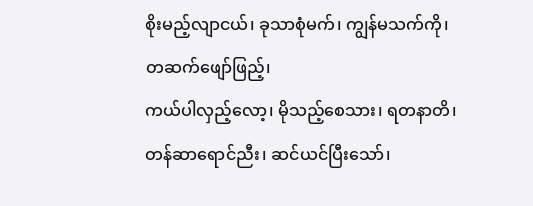စိုးမည့်လျာငယ်၊ ခုသာစုံမက်၊ ကျွန်မသက်ကို၊ တဆက်ဖျော်ဖြည့်၊
ကယ်ပါလှည့်လော့၊ မိုသည့်စေသား၊ ရတနာတိ၊ တန်ဆာရောင်ညီး၊ ဆင်ယင်ပြီးသော်၊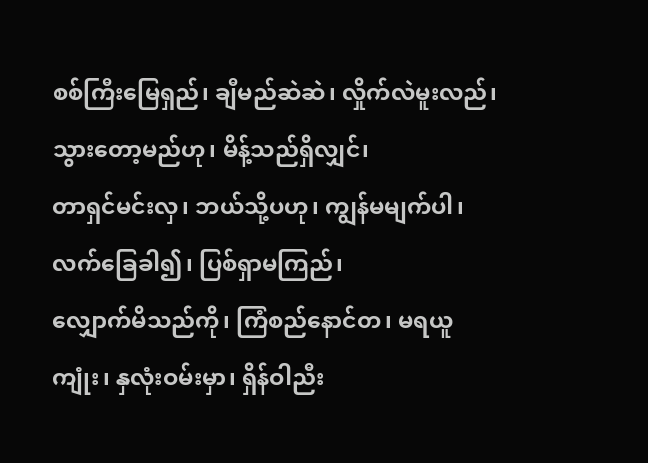စစ်ကြီးမြေရှည်၊ ချီမည်ဆဲဆဲ၊ လှိုက်လဲမူးလည်၊ သွားတော့မည်ဟု၊ မိန့်သည်ရှိလျှင်၊
တာရှင်မင်းလှ၊ ဘယ်သို့ပဟု၊ ကျွန်မမျက်ပါ၊ လက်ခြေခါ၍၊ ပြစ်ရှာမကြည်၊
လျှောက်မိသည်ကို၊ ကြံစည်နောင်တ၊ မရယူကျုံး၊ နှလုံးဝမ်းမှာ၊ ရှိန်ဝါညီး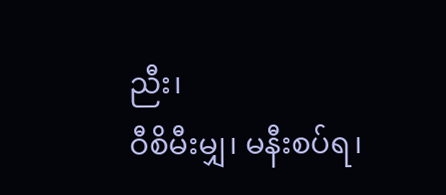ညီး၊
ဝီစိမီးမျှ၊ မနီးစပ်ရ၊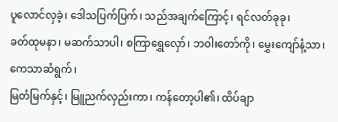ပူလောင်လှခဲ့၊ ဒေါသပြက်ပြက်၊ သည်အချက်ကြောင့်၊ ရင်လတ်ခုခု၊
ခတ်ထုမနာ၊ မဆက်သာပါ၊ စကြာရွှေလှော်၊ ဘဝါးတော်ကို၊ မွှေးကျော်နံ့သာ၊ ကေသာဆံရွက်၊
မြတံမြက်နှင့်၊ မြူညက်လှည်းကာ၊ ကန်တော့ပါ၏၊ ထိပ်ချာ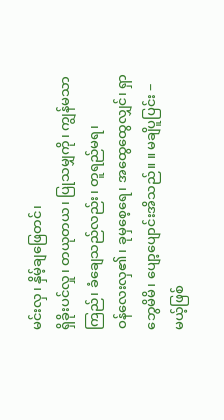မင်းလှ၊ နှိမ့်ချဖြေတင်၊
ရှိခိုးပင်လှု၊ တယုတယ၊ ပြုသမျှကို၊ ကျွန်မသာကြည်၊ ခံချေသည်လည်း၊ တူရည်မရ၊
ဝန်လေးလှ၏၊ ခုမှစေ့ရေ၊ အထွေထွေလျှင်၊ ရှာဘွေမိမိ၊ ပျော့ပျောင်းအိသည်။ ။ မချိပူပြင်း − မယ့်ဖြစ်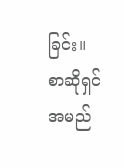ခြင်း။
စာဆိုရှင်အမည်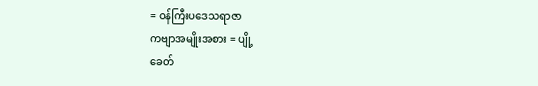= ဝန်ကြီးပဒေသရာဇာ
ကဗျာအမျိုးအစား = ပျို့
ခေတ်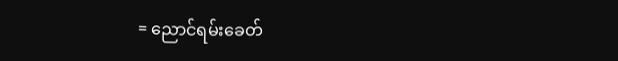= ညောင်ရမ်းခေတ်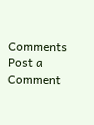Comments
Post a Comment